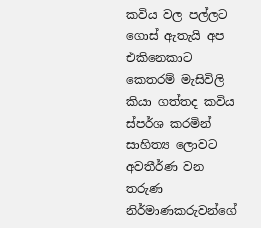කවිය වල පල්ලට ගොස් ඇතැයි අප එකිනෙකාට කෙතරම් මැසිවිලි කියා ගත්තද කවිය ස්පර්ශ කරමින් සාහිත්‍ය ලොවට අවතීර්ණ වන තරුණ නිර්මාණකරුවන්ගේ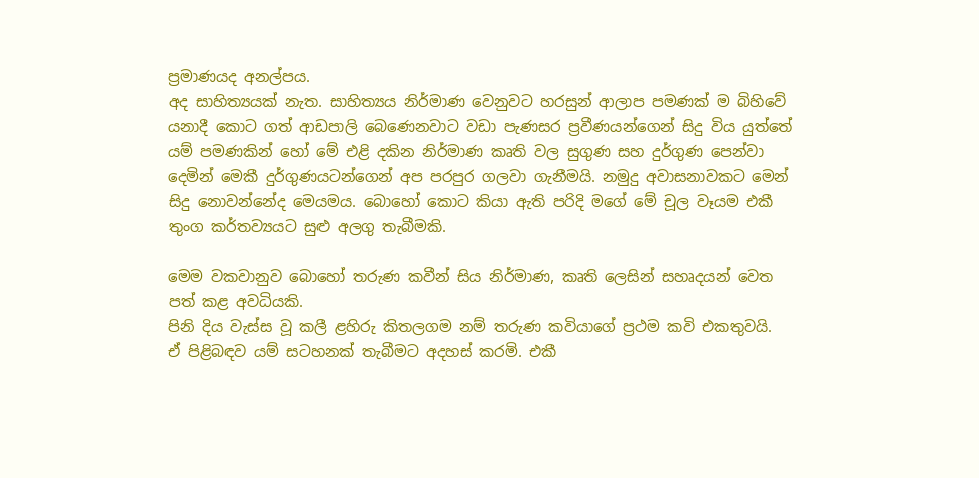ප්‍රමාණයද අනල්පය.
අද සාහිත්‍යයක් නැත. සාහිත්‍යය නිර්මාණ වෙනුවට හරසුන් ආලාප පමණක් ම බිහිවේ යනාදී කොට ගත් ආඩපාලි බෙණෙනවාට වඩා පැණසර ප්‍රවීණයන්ගෙන් සිදු විය යුත්තේ යම් පමණකින් හෝ මේ එළි දකින නිර්මාණ කෘති වල සුගුණ සහ දුර්ගුණ පෙන්වා දෙමින් මෙකී දුර්ගුණයටන්ගෙන් අප පරපුර ගලවා ගැනීමයි. නමුදු අවාසනාවකට මෙන් සිදු නොවන්නේද මෙයමය. බොහෝ කොට කියා ඇති පරිදි මගේ මේ චූල වෑයම එකී තුංග කර්තව්‍යයට සුළු අලගු තැබීමකි.

මෙම වකවානුව බොහෝ තරුණ කවීන් සිය නිර්මාණ, කෘති ලෙසින් සහෘදයන් වෙත පත් කළ අවධියකි.
පිනි දිය වැස්ස වූ කලී ළහිරු කිතලගම නම් තරුණ කවියාගේ ප්‍රථම කවි එකතුවයි.
ඒ පිළිබඳව යම් සටහනක් තැබීමට අදහස් කරමි. එකී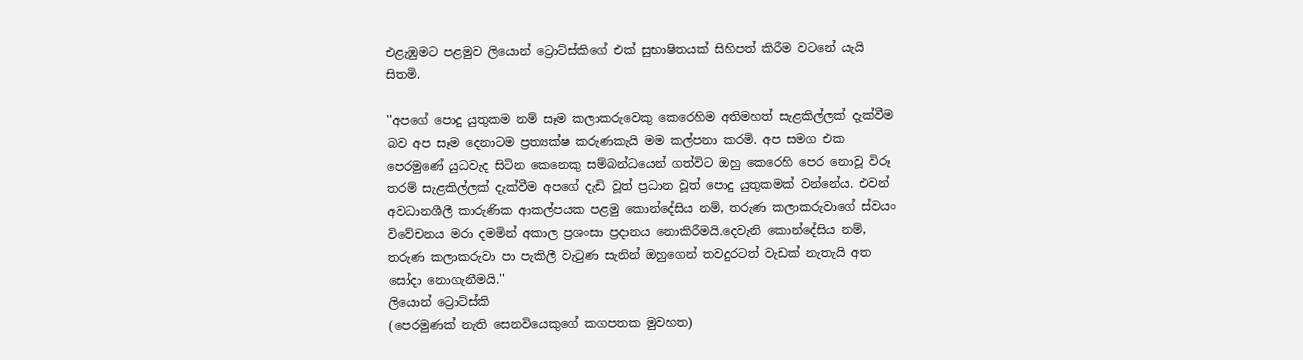එළැඹුමට පළමුව ලියොන් ට්‍රොට්ස්කිගේ එක් සුභාෂිතයක් සිහිපත් කිරීම වටනේ යැයි සිතමි.

''අපගේ පොදු යුතුකම නම් සෑම කලාකරුවෙකු කෙරෙහිම අතිමහත් සැළකිල්ලක් දැක්වීම බව අප සෑම දෙනාටම ප්‍රත්‍යක්ෂ කරුණකැයි මම කල්පනා කරමි. අප සමග එක පෙරමුණේ යුධවැද සිටින කෙනෙකු සම්බන්ධයෙන් ගත්විට ඔහු කෙරෙහි පෙර නොවූ විරූ තරම් සැළකිල්ලක් දැක්වීම අපගේ දැඩි වූත් ප්‍රධාන වූත් පොදු යුතුකමක් වන්නේය. එවන් අවධානශීලී කාරුණික ආකල්පයක පළමු කොන්දේසිය නම්, තරුණ කලාකරුවාගේ ස්වයං විවේචනය මරා දමමින් අකාල ප්‍රශංසා ප්‍රදානය නොකිරීමයි.දෙවැනි කොන්දේසිය නම්, තරුණ කලාකරුවා පා පැකිලී වැටුණ සැනින් ඔහුගෙන් තවදුරටත් වැඩක් නැතැයි අත සෝදා නොගැනීමයි.''
ලියොන් ට්‍රොට්ස්කි
(පෙරමුණක් නැති සෙනවියෙකුගේ කගපතක මුවහත)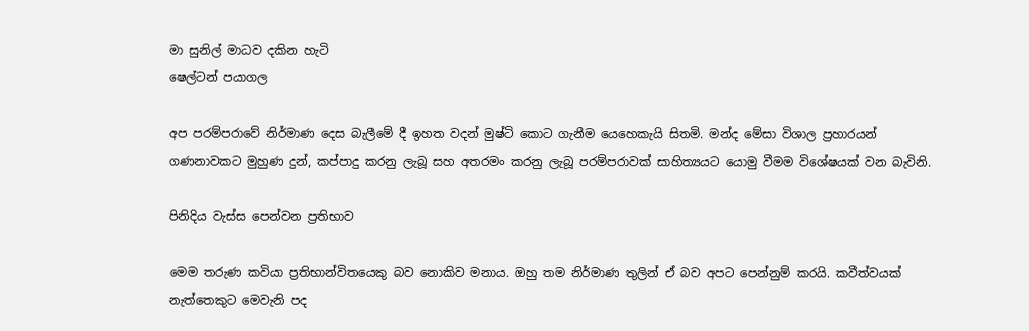මා සුනිල් මාධව දකින හැටි
ෂෙල්ටන් පයාගල

අප පරම්පරාවේ නිර්මාණ දෙස බැලීමේ දී ඉහත වදන් මුෂ්ටි කොට ගැනීම යෙහෙකැයි සිතමි. මන්ද මේසා විශාල ප්‍රහාරයන් ගණනාවකට මුහුණ දුන්, කප්පාදු කරනු ලැබූ සහ අතරමං කරනු ලැබූ පරම්පරාවක් සාහිත්‍යයට යොමු වීමම විශේෂයක් වන බැවිනි.

පිනිදිය වැස්ස පෙන්වන ප්‍රතිභාව

මෙම තරුණ කවියා ප්‍රතිභාන්විතයෙකු බව නොකිව මනාය. ඔහු තම නිර්මාණ තුලින් ඒ බව අපට පෙන්නුම් කරයි. කවීත්වයක් නැත්තෙකුට මෙවැනි පද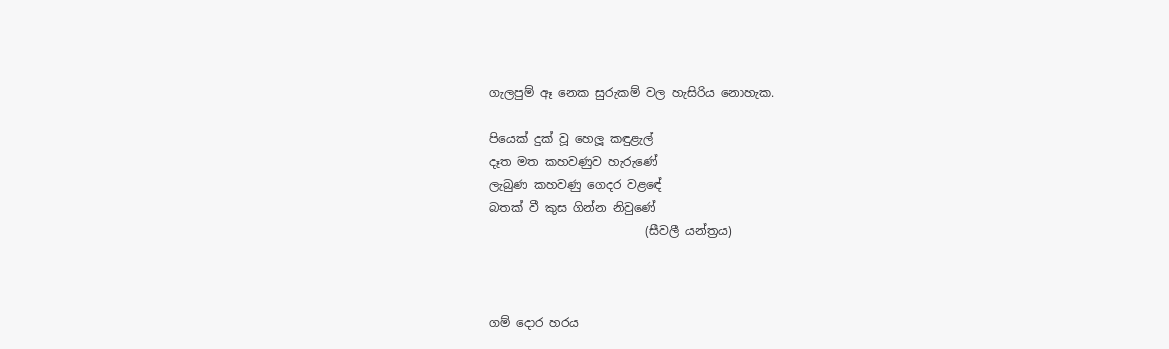ගැලපුම් ඈ නෙක සුරුකම් වල හැසිරිය නොහැක.

පියෙක් දුක් වූ හෙලූ කඳුළැල්
දෑත මත කහවණුව හැරුණේ
ලැබුණ කහවණු ගෙදර වළඳේ
බතක් වී කුස ගින්න නිවුණේ
                          (සීවලී යන්ත්‍රය)



ගම් දොර හරය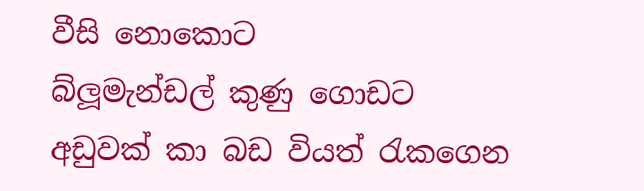වීසි නොකොට
බ්ලූමැන්ඩල් කුණු ගොඩට
අඩුවක් කා බඩ වියත් රැකගෙන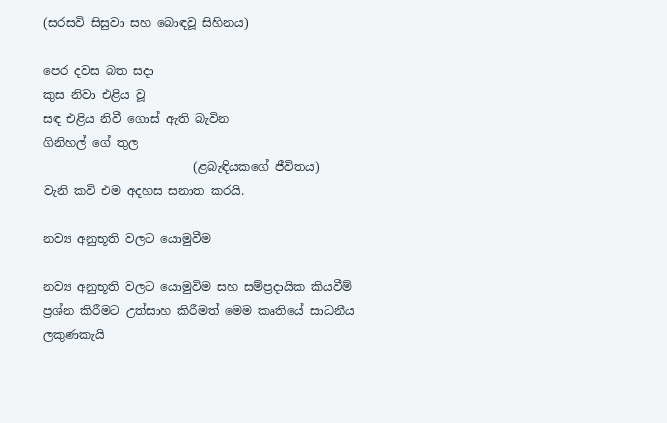(සරසවි සිසුවා සහ බොඳවූ සිහිනය)

පෙර දවස බත සදා
කුස නිවා එළිය වූ
සඳ එළිය නිවී ගොස් ඇති බැවින
ගිනිහල් ගේ තුල
                         (ළබැඳියකගේ ජීවිතය)
වැනි කවි එම අදහස සනාත කරයි.

නව්‍ය අනුභූති වලට යොමුවීම

නව්‍ය අනුභූති වලට යොමුවිම සහ සම්ප්‍රදායික කියවීම් ප්‍රශ්න කිරීමට උත්සාහ කිරීමත් මෙම කෘතියේ සාධනීය ලකුණකැයි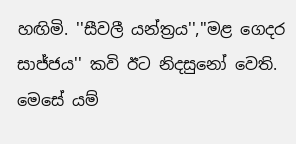හඟිමි. ''සීවලී යන්ත්‍රය'',''මළ ගෙදර සාජ්ජය'' කවි ඊට නිදසුනෝ වෙති.
මෙසේ යම්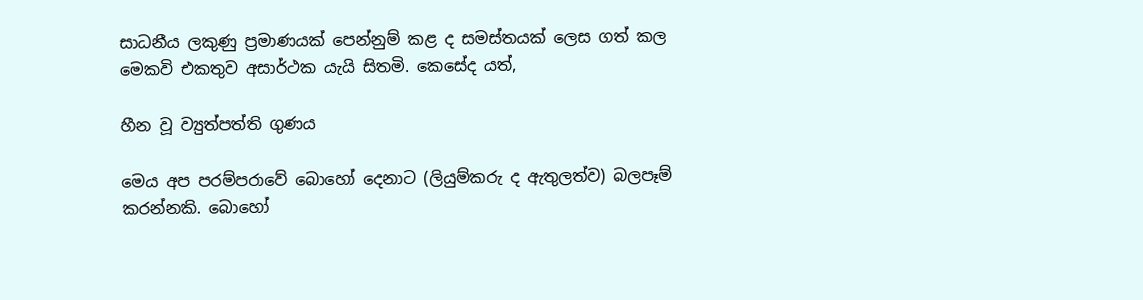සාධනීය ලකුණු ප්‍රමාණයක් පෙන්නුම් කළ ද සමස්තයක් ලෙස ගත් කල මෙකවි එකතුව අසාර්ථක යැයි සිතමි. කෙසේද යත්,

හීන වූ ව්‍යුත්පත්ති ගුණය

මෙය අප පරම්පරාවේ බොහෝ දෙනාට (ලියුම්කරු ද ඇතුලත්ව) බලපෑම් කරන්නකි. බොහෝ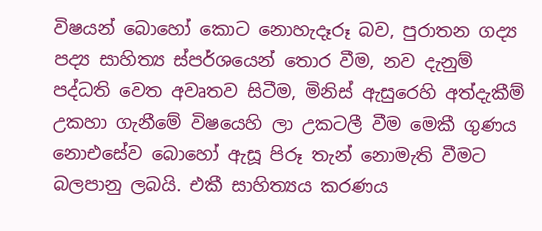විෂයන් බොහෝ කොට නොහැදෑරූ බව, පුරාතන ගද්‍ය පද්‍ය සාහිත්‍ය ස්පර්ශයෙන් තොර වීම, නව දැනුම් පද්ධති වෙත අවෘතව සිටීම, මිනිස් ඇසුරෙහි අත්දැකීම් උකහා ගැනීමේ විෂයෙහි ලා උකටලී වීම මෙකී ගුණය නොඑසේව බොහෝ ඇසූ පිරූ තැන් නොමැති වීමට බලපානු ලබයි. එකී සාහිත්‍යය කරණය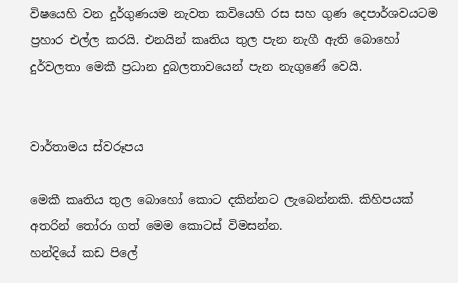විෂයෙහි වන දුර්ගුණයම නැවත කවියෙහි රස සහ ගුණ දෙපාර්ශවයටම ප්‍රහාර එල්ල කරයි. එනයින් කෘතිය තුල පැන නැගී ඇති බොහෝ දුර්වලතා මෙකී ප්‍රධාන දුබලතාවයෙන් පැන නැගුණේ වෙයි.


වාර්තාමය ස්වරූපය

මෙකී කෘතිය තුල බොහෝ කොට දකින්නට ලැබෙන්නකි. කිහිපයක් අතරින් තෝරා ගත් මෙම කොටස් විමසන්න.
හන්දියේ කඩ පිලේ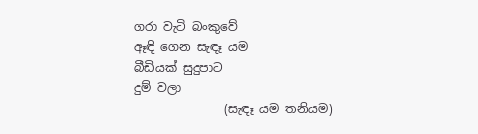ගරා වැටි බංකුවේ
ඈඳි ගෙන සැඳෑ යම
බීඩියක් සුදුපාට
දුම් වලා
               (සැඳෑ යම තනියම)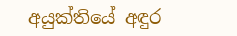අයුක්තියේ අඳුර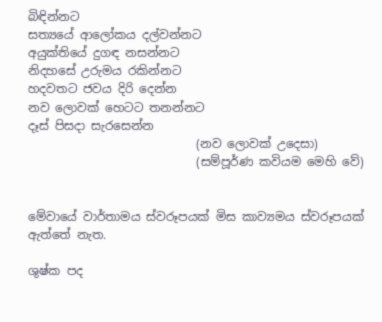බිඳින්නට
සත්‍යයේ ආලෝකය දල්වන්නට
අයුක්තියේ දුගඳ නසන්නට
නිදහසේ උරුමය රකින්නට
හදවතට ජවය දිරි දෙන්න
නව ලොවක් හෙටට තනන්නට
දෑස් පිසදා සැරසෙන්න
                            (නව ලොවක් උදෙසා)
                            (සම්පූර්ණ කවියම මෙහි වේ)


මේවායේ වාර්තාමය ස්වරූපයක් මිස කාව්‍යමය ස්වරූපයක් ඇත්තේ නැත.

ශුෂ්ක පද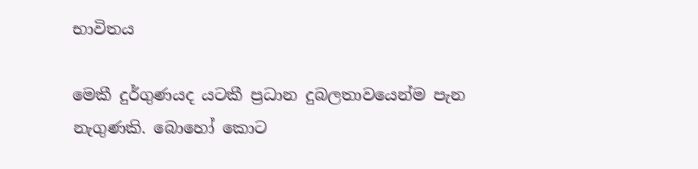භාවිතය

මෙකී දුර්ගුණයද යටකී ප්‍රධාන දුබලතාවයෙන්ම පැන නැගුණකි. බොහෝ කොට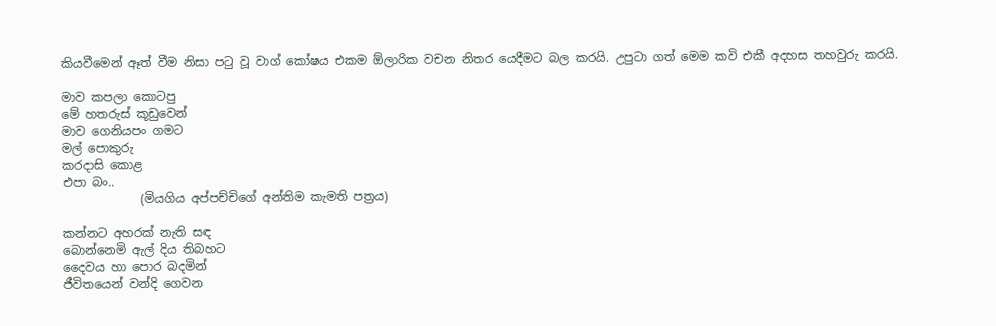කියවීමෙන් ඈත් වීම නිසා පටු වූ වාග් කෝෂය එකම ඕලාරික වචන නිතර යෙදීමට බල කරයි. උපුටා ගත් මෙම කවි එකී අදහස තහවුරු කරයි.

මාව කපලා කොටපු
මේ හතරුස් කූඩුවෙන්
මාව ගෙනියපං ගමට
මල් පොකුරු
කරදාසි කොළ
එපා බං..
             (මියගිය අප්පච්චිගේ අන්තිම කැමති පත්‍රය)

කන්නට අහරක් නැති සඳ
බොන්නෙමි ඇල් දිය තිබහට
දෛවය හා පොර බදමින්
ජීවිතයෙන් වන්දි ගෙවන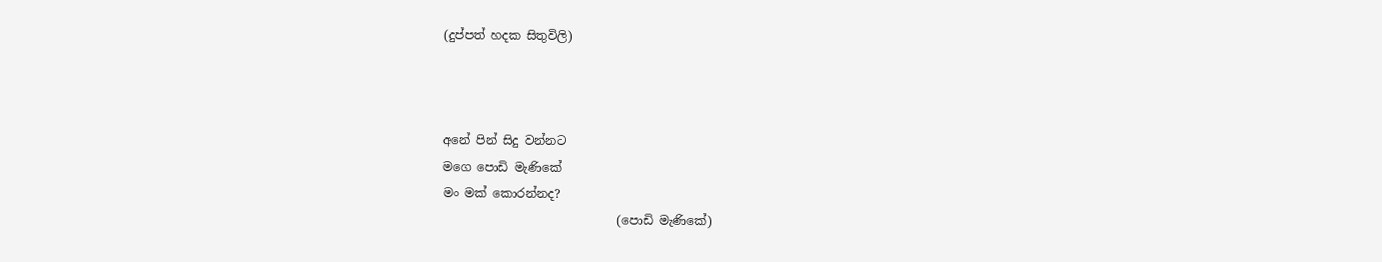(දුප්පත් හදක සිතුවිලි)



අනේ පින් සිදු වන්නට
මගෙ පොඩි මැණිකේ
මං මක් කොරන්නද?
                             (පොඩි මැණිකේ)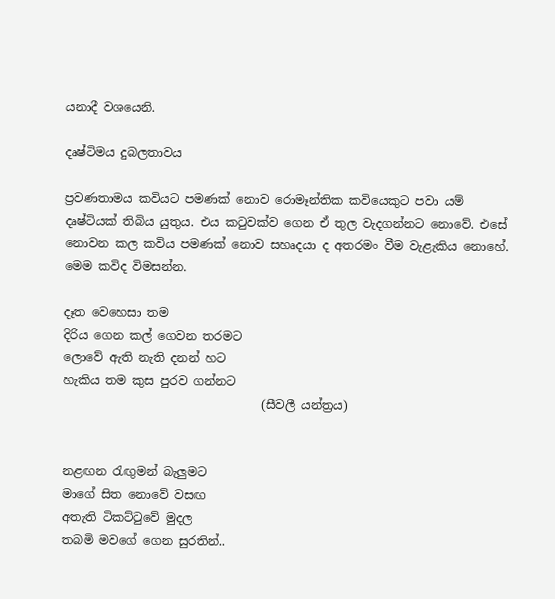යනාදී වශයෙනි.

දෘෂ්ටිමය දුබලතාවය

ප්‍රවණතාමය කවියට පමණක් නොව රොමෑන්තික කවියෙකුට පවා යම් දෘෂ්ටියක් තිබිය යුතුය. එය කටුවක්ව ගෙන ඒ තුල වැදගන්නට නොවේ. එසේ නොවන කල කවිය පමණක් නොව සහෘදයා ද අතරමං වීම වැළැකිය නොහේ. මෙම කවිද විමසන්න.

දෑත වෙහෙසා තම
දිරිය ගෙන කල් ගෙවන තරමට
ලොවේ ඇති නැති දනන් හට
හැකිය තම කුස පුරව ගන්නට
                                 (සීවලී යන්ත්‍රය)


නළඟන රැඟුමන් බැලුමට
මාගේ සිත නොවේ වසඟ
අතැති ටිකට්ටුවේ මුදල
තබමි මවගේ ගෙන සුරතින්..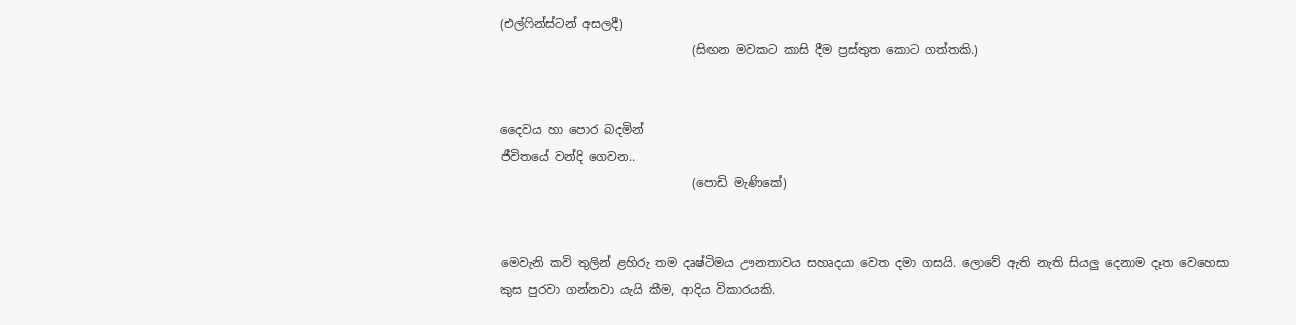(එල්ෆින්ස්ටන් අසලදී)
                                (සිඟන මවකට කාසි දීම ප්‍රස්තුත කොට ගත්තකි.)


දෛවය හා පොර බදමින්
ජීවිතයේ වන්දි ගෙවන..
                                (පොඩි මැණිකේ)


මෙවැනි කවි තුලින් ළහිරු තම දෘෂ්ටිමය ඌනතාවය සහෘදයා වෙත දමා ගසයි. ලොවේ ඇති නැති සියලු දෙනාම දෑත වෙහෙසා කුස පුරවා ගන්නවා යැයි කීම, ආදිය විකාරයකි.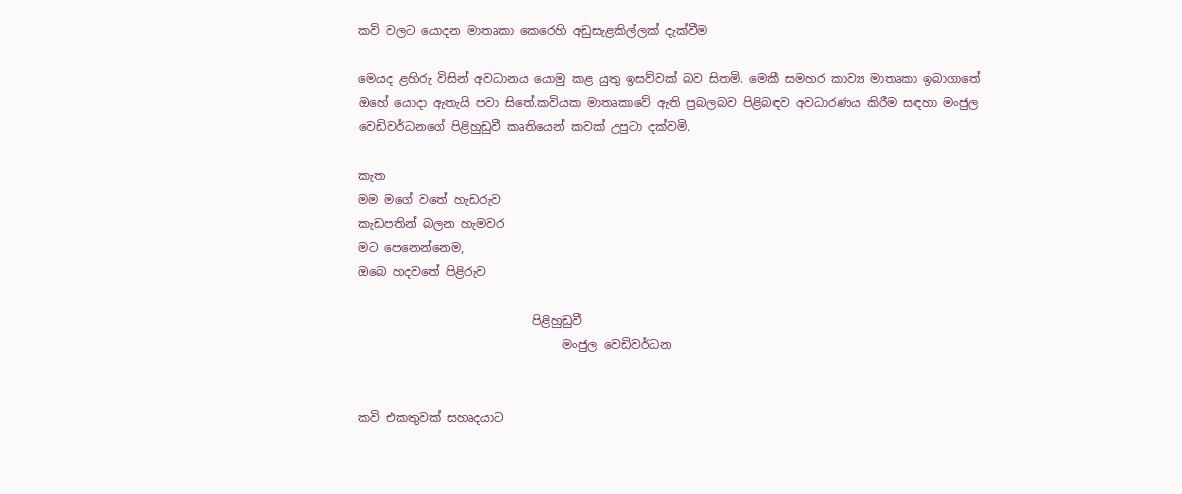කවි වලට යොදන මාතෘකා කෙරෙහි අඩුසැළකිල්ලක් දැක්වීම

මෙයද ළහිරු විසින් අවධානය යොමු කළ යුතු ඉසව්වක් බව සිතමි. මෙකී සමහර කාව්‍ය මාතෘකා ඉබාගාතේ ඔහේ යොදා ඇතැයි පවා සිතේ.කවියක මාතෘකාවේ ඇති ප්‍රබලබව පිළිබඳව අවධාරණය කිරීම සඳහා මංජුල වෙඩිවර්ධනගේ පිළිහුඩුවී කෘතියෙන් කවක් උපුටා දක්වමි.

කැත
මම මගේ වතේ හැඩරුව
කැඩපතින් බලන හැමවර
මට පෙනෙන්නෙම,
ඔබෙ හදවතේ පිළිරුව

                             පිළිහුඩුවී
                                  මංජුල වෙඩිවර්ධන


කවි එකතුවක් සහෘදයාට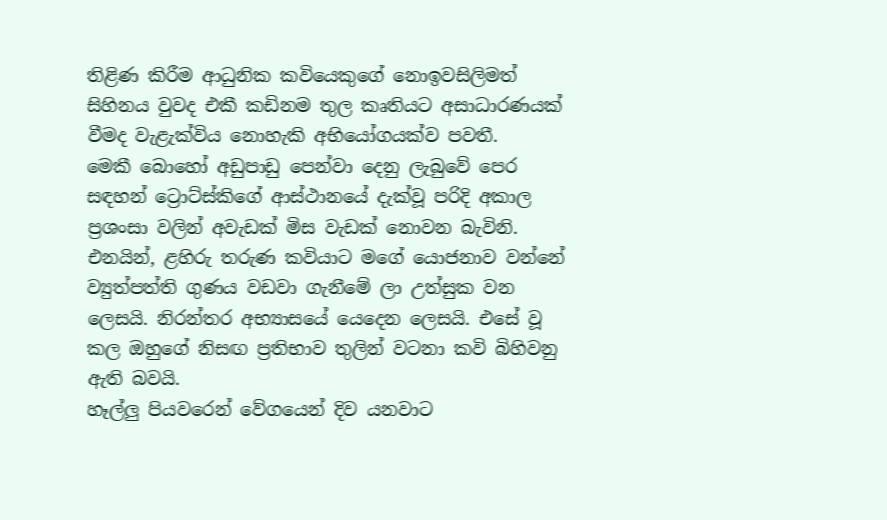තිළිණ කිරීම ආධුනික කවියෙකුගේ නොඉවසිලිමත් සිහිනය වුවද එකී කඩිනම තුල කෘතියට අසාධාරණයක් වීමද වැළැක්විය නොහැකි අභියෝගයක්ව පවතී.
මෙකී බොහෝ අඩුපාඩු පෙන්වා දෙනු ලැබුවේ පෙර සඳහන් ට්‍රොට්ස්කිගේ ආස්ථානයේ දැක්වූ පරිදි අකාල ප්‍රශංසා වලින් අවැඩක් මිස වැඩක් නොවන බැවිනි.
එනයින්, ළහිරු තරුණ කවියාට මගේ යොජනාව වන්නේ ව්‍යුත්පත්ති ගුණය වඩවා ගැනීමේ ලා උත්සුක වන ලෙසයි. නිරන්තර අභ්‍යාසයේ යෙදෙන ලෙසයි. එසේ වූ කල ඔහුගේ නිසඟ ප්‍රතිභාව තුලින් වටනා කවි බිහිවනු ඇති බවයි.
හෑල්ලු පියවරෙන් වේගයෙන් දිව යනවාට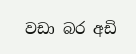වඩා බර අඩි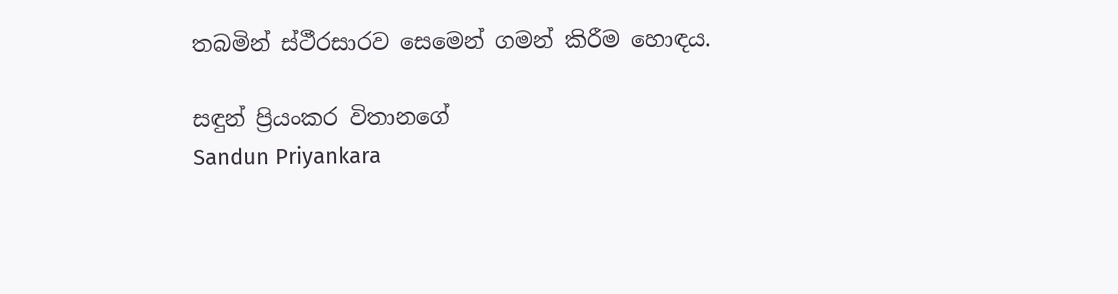තබමින් ස්ථීරසාරව සෙමෙන් ගමන් කිරීම හොඳය.

සඳුන් ප්‍රියංකර විතානගේ
Sandun Priyankara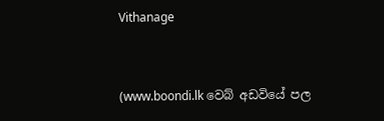Vithanage


(www.boondi.lk වෙබ් අඩවියේ පල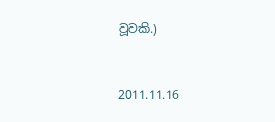වූවකි.)


2011.11.16